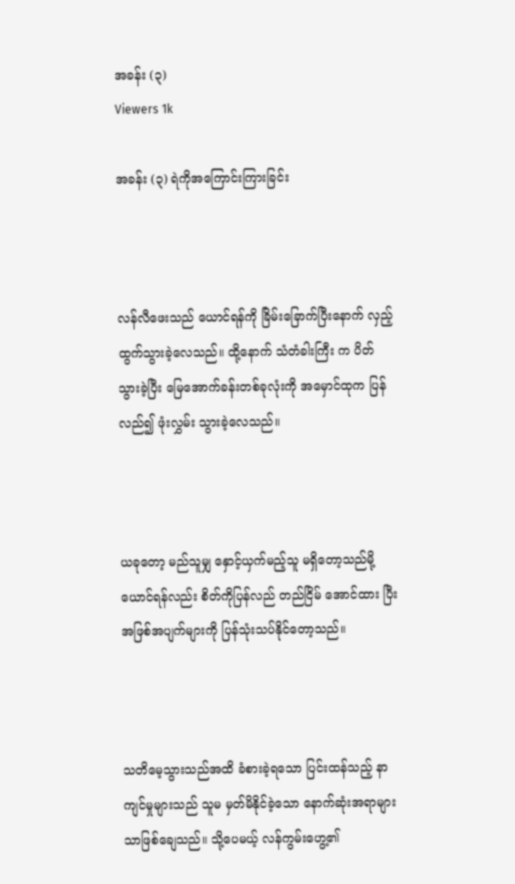အခန်း (၃)
Viewers 1k

အခန်း (၃) ရဲကိုအကြောင်းကြားခြင်း



လန်လီဖေးသည် ယောင်ရန်ကို ခြိမ်းခြောက်ပြီးနောက် လှည့်ထွက်သွားခဲ့လေသည်။ ထို့နောက် သံတံခါးကြီး က ပိတ်သွားခဲ့ပြီး မြေအောက်ခန်းတစ်ခုလုံးကို အမှောင်ထုက ပြန်လည်၍ ဖုံးလွှမ်း သွားခဲ့လေသည်။



ယခုတော့ မည်သူမျှ နှောင့်ယှက်မည့်သူ မရှိတော့သည်မို့ ယောင်ရန်လည်း စိတ်ကိုပြန်လည် တည်ငြိမ် အောင်ထား ပြီး အဖြစ်အပျက်များကို ပြန်သုံးသပ်နိုင်တော့သည်။



သတိမေ့သွားသည်အထိ ခံစားခဲ့ရသော ပြင်းထန်သည့် နာကျင်မှုများသည် သူမ မှတ်မိနိုင်ခဲ့သော နောက်ဆုံးအရာများသာဖြစ်ချေသည်။ သို့ပေမယ့် လန်ကွမ်းဟွေ့၏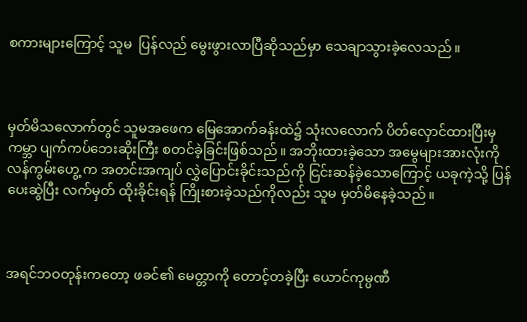စကားများကြောင့် သူမ  ပြန်လည် မွေးဖွားလာပြီဆိုသည်မှာ သေချာသွားခဲ့လေသည်။



မှတ်မိသလောက်တွင် သူမအဖေက မြေအောက်ခန်းထဲ၌ သုံးလလောက် ပိတ်လှောင်ထားပြီးမှ ကမ္ဘာ ပျက်ကပ်ဘေးဆိုးကြီး စတင်ခဲ့ခြင်းဖြစ်သည်။ အဘိုးထားခဲ့သော အမွေများအားလုံးကို လန်ကွမ်းဟွေ့ က အတင်းအကျပ် လွှဲပြောင်းခိုင်းသည်ကို ငြင်းဆန်ခဲ့သောကြောင့် ယခုကဲ့သို့ ပြန်ပေးဆွဲပြီး လက်မှတ် ထိုးခိုင်းရန် ကြိုးစားခဲ့သည်ကိုလည်း သူမ မှတ်မိနေခဲ့သည်။



အရင်ဘဝတုန်းကတော့ ဖခင်၏ မေတ္တာကို တောင့်တခဲ့ပြီး ယောင်ကုမ္ပဏီ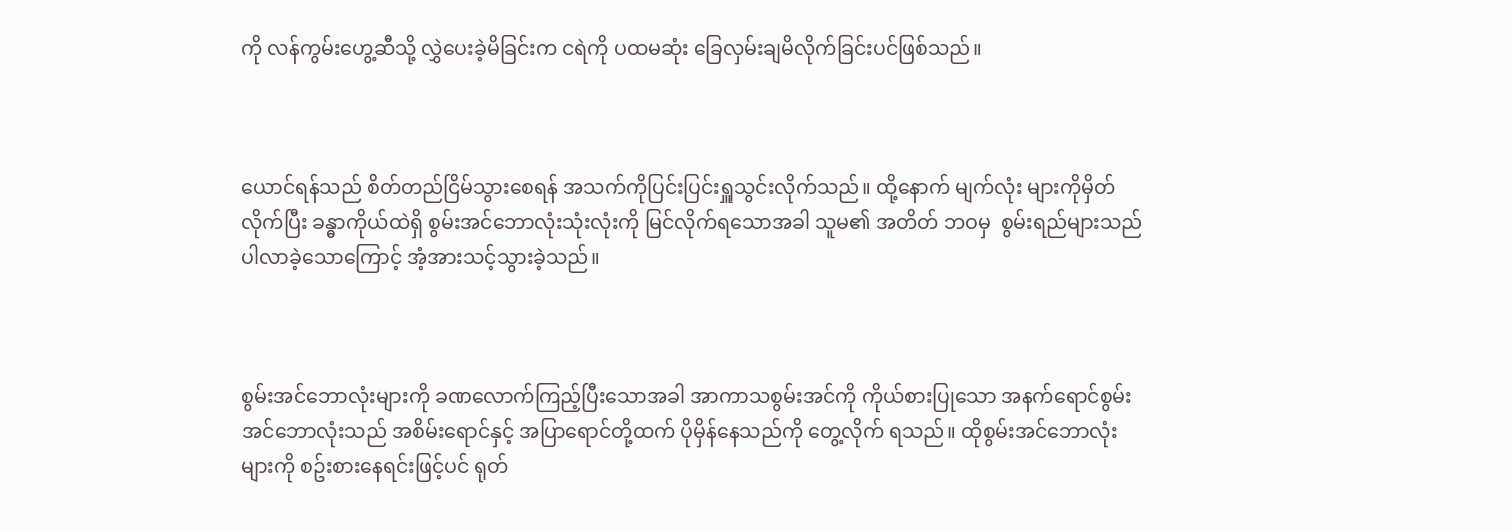ကို လန်ကွမ်းဟွေ့ဆီသို့ လွှဲပေးခဲ့မိခြင်းက ငရဲကို ပထမဆုံး ခြေလှမ်းချမိလိုက်ခြင်းပင်ဖြစ်သည်။



ယောင်ရန်သည် စိတ်တည်ငြိမ်သွားစေရန် အသက်ကိုပြင်းပြင်းရှူသွင်းလိုက်သည်။ ထို့နောက် မျက်လုံး များကိုမှိတ်လိုက်ပြီး ခန္ဓာကိုယ်ထဲရှိ စွမ်းအင်ဘောလုံးသုံးလုံးကို မြင်လိုက်ရသောအခါ သူမ၏ အတိတ် ဘဝမှ  စွမ်းရည်များသည် ပါလာခဲ့သောကြောင့် အံ့အားသင့်သွားခဲ့သည်။



စွမ်းအင်ဘောလုံးများကို ခဏလောက်ကြည့်ပြီးသောအခါ အာကာသစွမ်းအင်ကို ကိုယ်စားပြုသော အနက်ရောင်စွမ်းအင်ဘောလုံးသည် အစိမ်းရောင်နှင့် အပြာရောင်တို့ထက် ပိုမှိန်နေသည်ကို တွေ့လိုက် ရသည်။ ထိုစွမ်းအင်ဘောလုံးများကို စဥ်းစားနေရင်းဖြင့်ပင် ရုတ်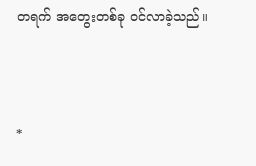တရက် အတွေးတစ်ခု ဝင်လာခဲ့သည်။



*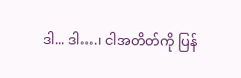ဒါ... ဒါ….၊ ငါအတိတ်ကို ပြန်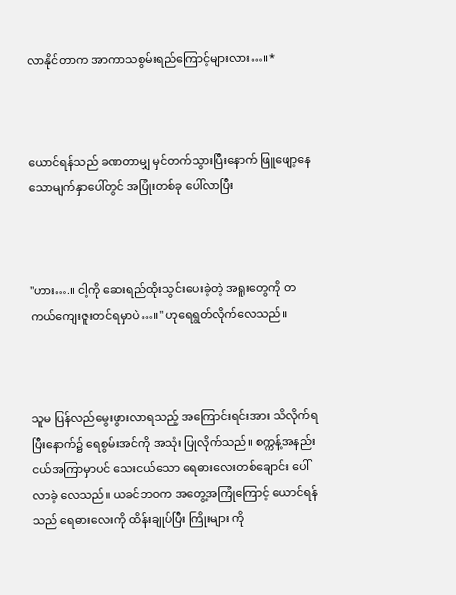လာနိုင်တာက အာကာသစွမ်းရည်ကြောင့်များလား…။*



ယောင်ရန်သည် ခဏတာမျှ မှင်တက်သွားပြီးနောက် ဖြူဖျော့နေသောမျက်နှာပေါ်တွင် အပြုံးတစ်ခု ပေါ်လာပြီး



"ဟား….။ ငါ့ကို ဆေးရည်ထိုးသွင်းပေးခဲ့တဲ့ အရူးတွေကို တကယ်ကျေးဇူးတင်ရမှာပဲ…။" ဟုရေရွတ်လိုက်လေသည်။



သူမ ပြန်လည်မွေးဖွားလာရသည့် အကြောင်းရင်းအား သိလိုက်ရပြီးနောက်၌ ရေစွမ်းအင်ကို အသုံး ပြုလိုက်သည်။ စက္ကန့်အနည်းငယ်အကြာမှာပင် သေးငယ်သော ရေဓားလေးတစ်ချောင်း ပေါ်လာခဲ့ လေသည်။ ယခင်ဘဝက အတွေ့အကြုံကြောင့် ယောင်ရန်သည် ရေဓားလေးကို ထိန်းချုပ်ပြီး ကြိုးများ ကို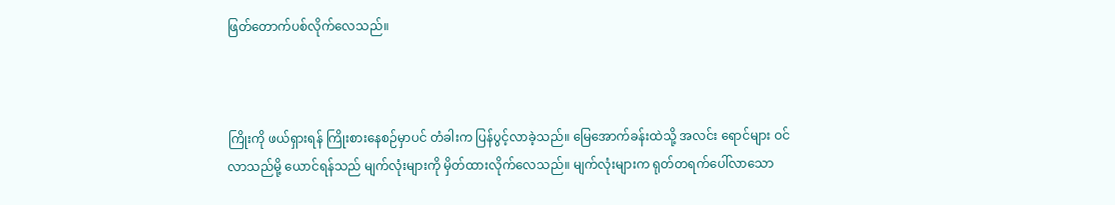ဖြတ်တောက်ပစ်လိုက်လေသည်။



ကြိုးကို ဖယ်ရှားရန် ကြိုးစားနေစဉ်မှာပင် တံခါးက ပြန်ပွင့်လာခဲ့သည်။ မြေအောက်ခန်းထဲသို့ အလင်း ရောင်များ ဝင်လာသည်မို့ ယောင်ရန်သည် မျက်လုံးများကို မှိတ်ထားလိုက်လေသည်။ မျက်လုံးများက ရုတ်တရက်ပေါ်လာသော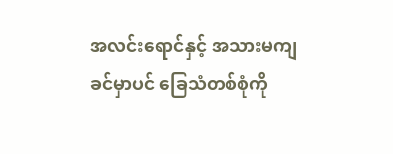အလင်းရောင်နှင့် အသားမကျခင်မှာပင် ခြေသံတစ်စုံကို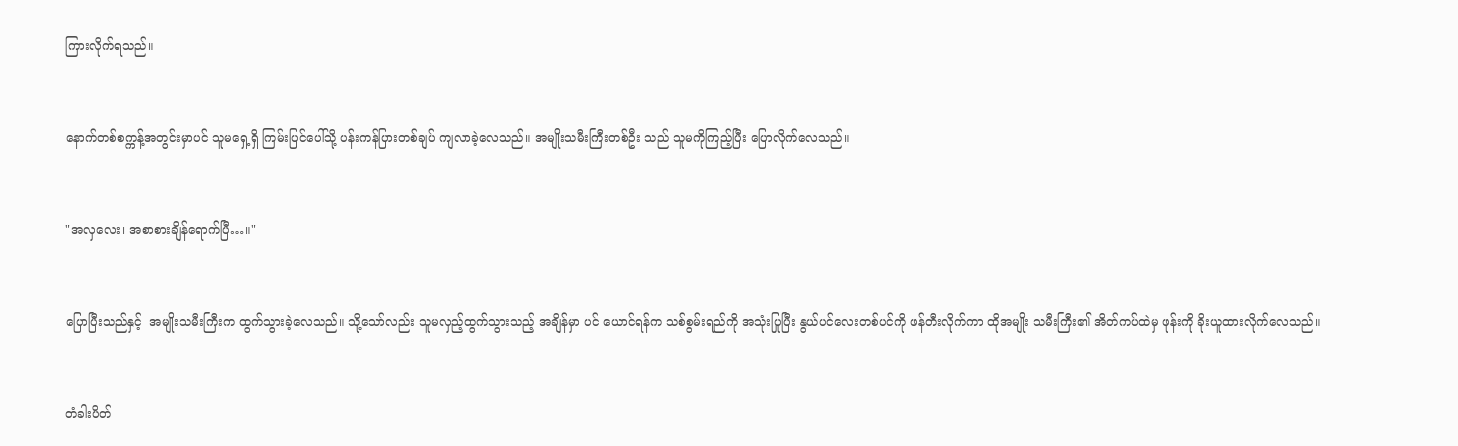ကြားလိုက်ရသည်။



နောက်တစ်စက္ကန့်အတွင်းမှာပင် သူမရှေ့ရှိ ကြမ်းပြင်ပေါ်သို့ ပန်းကန်ပြားတစ်ချပ် ကျလာခဲ့လေသည်။ အမျိုးသမီးကြီးတစ်ဦး သည် သူမကိုကြည့်ပြီး ပြောလိုက်လေသည်။



"အလှလေး၊ အစာစားချိန်ရောက်ပြီ…။"



ပြောပြီးသည်နှင့်  အမျိုးသမီးကြီးက ထွက်သွားခဲ့လေသည်။ သို့သော်လည်း သူမလှည့်ထွက်သွားသည့် အချိန်မှာ ပင် ယောင်ရန်က သစ်စွမ်းရည်ကို အသုံးပြုပြီး နွယ်ပင်လေးတစ်ပင်ကို ဖန်တီးလိုက်ကာ ထိုအမျိုး သမီးကြီး၏ အိတ်ကပ်ထဲမှ ဖုန်းကို ခိုးယူထားလိုက်လေသည်။



တံခါးပိတ်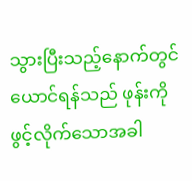သွားပြီးသည့်နောက်တွင် ယောင်ရန်သည် ဖုန်းကိုဖွင့်လိုက်သောအခါ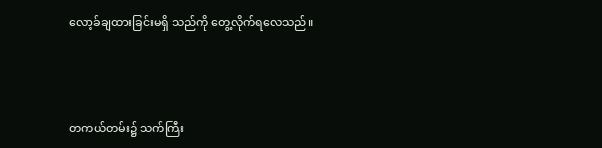လော့ခ်ချထားခြင်းမရှိ သည်ကို တွေ့လိုက်ရလေသည်။



တကယ်တမ်း၌ သက်ကြီး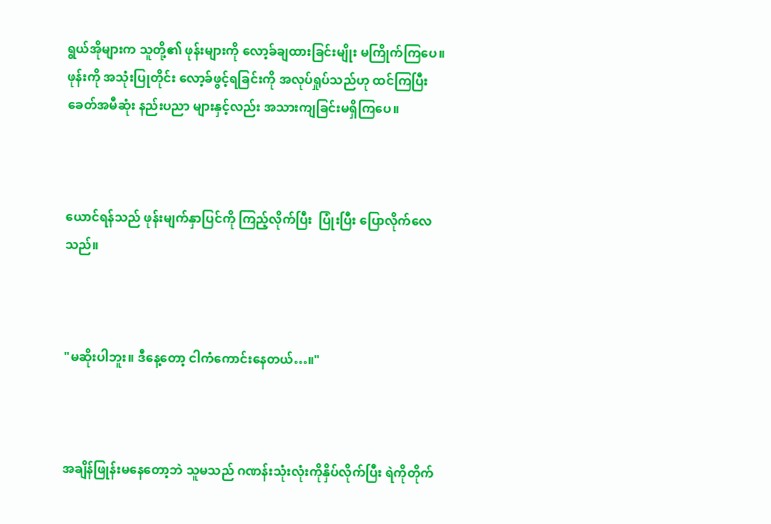ရွယ်အိုများက သူတို့၏ ဖုန်းများကို လော့ခ်ချထားခြင်းမျိုး မကြိုက်ကြပေ။ ဖုန်းကို အသုံးပြုတိုင်း လော့ခ်ဖွင့်ရခြင်းကို အလုပ်ရှုပ်သည်ဟု ထင်ကြပြီး ခေတ်အမီဆုံး နည်းပညာ များနှင့်လည်း အသားကျခြင်းမရှိကြပေ။



ယောင်ရန်သည် ဖုန်းမျက်နှာပြင်ကို ကြည့်လိုက်ပြီး  ပြုံးပြီး ပြောလိုက်လေသည်။



"မဆိုးပါဘူး။ ဒီနေ့တော့ ငါကံကောင်းနေတယ်…။"



အချိန်ဖြုန်းမနေတော့ဘဲ သူမသည် ဂဏန်းသုံးလုံးကိုနှိပ်လိုက်ပြီး ရဲကိုတိုက်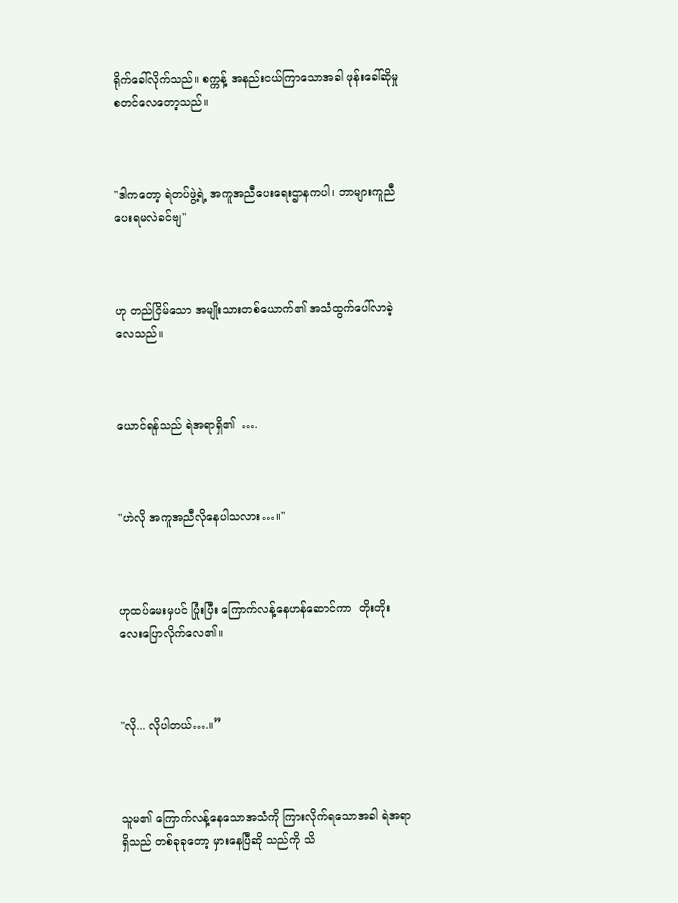ရိုက်ခေါ်လိုက်သည်။ စက္ကန့် အနည်းငယ်ကြာသောအခါ ဖုန်းခေါ်ဆိုမှု စတင်လေတော့သည်။



"ဒါကတော့ ရဲတပ်ဖွဲ့ရဲ့ အကူအညီပေးရေးဌာနကပါ၊ ဘာများကူညီပေးရမလဲခင်ဗျ"



ဟု တည်ငြိမ်သော အမျိုးသားတစ်ယောက်၏ အသံထွက်ပေါ်လာခဲ့လေသည်။



ယောင်ရန်သည် ရဲအရာရှိ၏  ….



"ဟဲလို အကူအညီလိုနေပါသလား…။"



ဟုထပ်မေးမှပင် ပြုံးပြီး ကြောက်လန့်နေဟန်ဆောင်ကာ  တိုးတိုးလေးပြောလိုက်လေ၏။



"လို... လိုပါတယ်….။”



သူမ၏ ကြောက်လန့်နေသောအသံကို ကြားလိုက်ရသောအခါ ရဲအရာရှိသည် တစ်ခုခုတော့ မှားနေပြီဆို သည်ကို သိ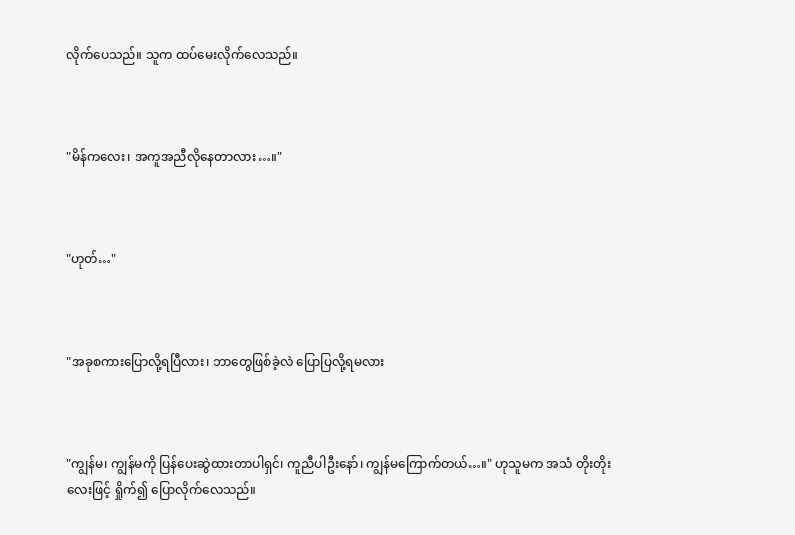လိုက်ပေသည်။ သူက ထပ်မေးလိုက်လေသည်။



"မိန်ကလေး၊ အကူအညီလိုနေတာလား…။"



"ဟုတ်…"



"အခုစကားပြောလို့ရပြီလား၊ ဘာတွေဖြစ်ခဲ့လဲ ပြောပြလို့ရမလား



"ကျွန်မ၊ ကျွန်မကို ပြန်ပေးဆွဲထားတာပါရှင်၊ ကူညီပါဦးနော်၊ ကျွန်မကြောက်တယ်…။" ဟုသူမက အသံ တိုးတိုးလေးဖြင့် ရှိုက်၍ ပြောလိုက်လေသည်။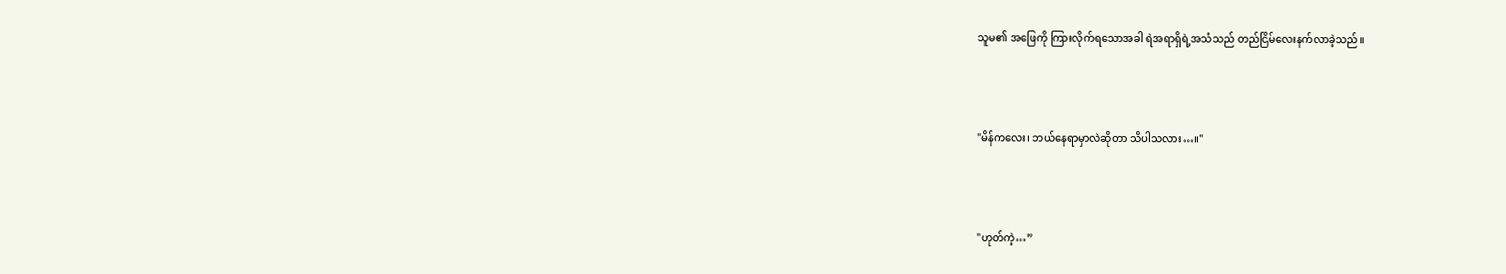သူမ၏ အဖြေကို ကြားလိုက်ရသောအခါ ရဲအရာရှိရဲ့အသံသည် တည်ငြိမ်လေးနက်လာခဲ့သည်။



"မိန်ကလေး၊ ဘယ်နေရာမှာလဲဆိုတာ သိပါသလား…။"



"ဟုတ်ကဲ့…”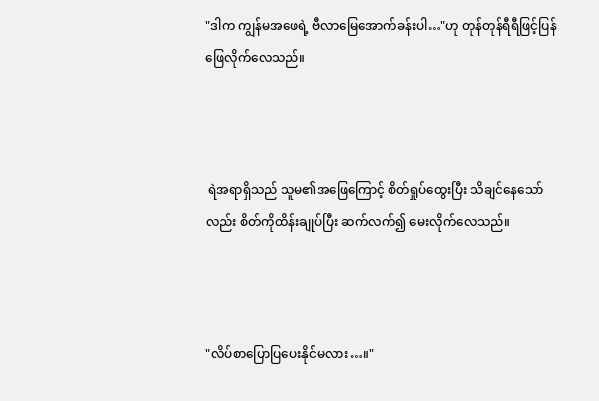"ဒါက ကျွန်မအဖေရဲ့ ဗီလာမြေအောက်ခန်းပါ…"ဟု တုန်တုန်ရီရီဖြင့်ပြန်ဖြေလိုက်လေသည်။



 ရဲအရာရှိသည် သူမ၏အဖြေကြောင့် စိတ်ရှုပ်ထွေးပြီး သိချင်နေသော်လည်း စိတ်ကိုထိန်းချုပ်ပြီး ဆက်လက်၍ မေးလိုက်လေသည်။



"လိပ်စာပြောပြပေးနိုင်မလား…။"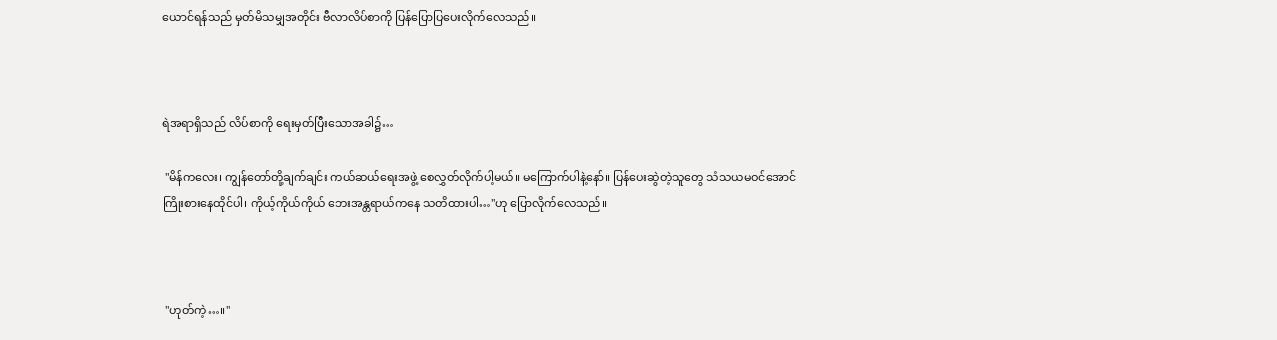ယောင်ရန်သည် မှတ်မိသမျှအတိုင်း ဗီလာလိပ်စာကို ပြန်ပြောပြပေးလိုက်လေသည်။



ရဲအရာရှိသည် လိပ်စာကို ရေးမှတ်ပြီးသောအခါ၌…

 "မိန်ကလေး၊ ကျွန်တော်တို့ချက်ချင်း ကယ်ဆယ်ရေးအဖွဲ့ စေလွှတ်လိုက်ပါ့မယ်။ မကြောက်ပါနဲ့နော်။ ပြန်ပေးဆွဲတဲ့သူတွေ သံသယမဝင်အောင် ကြိုးစားနေထိုင်ပါ၊ ကိုယ့်ကိုယ်ကိုယ် ဘေးအန္တရာယ်ကနေ သတိထားပါ…"ဟု ပြောလိုက်လေသည်။



 "ဟုတ်ကဲ့…။"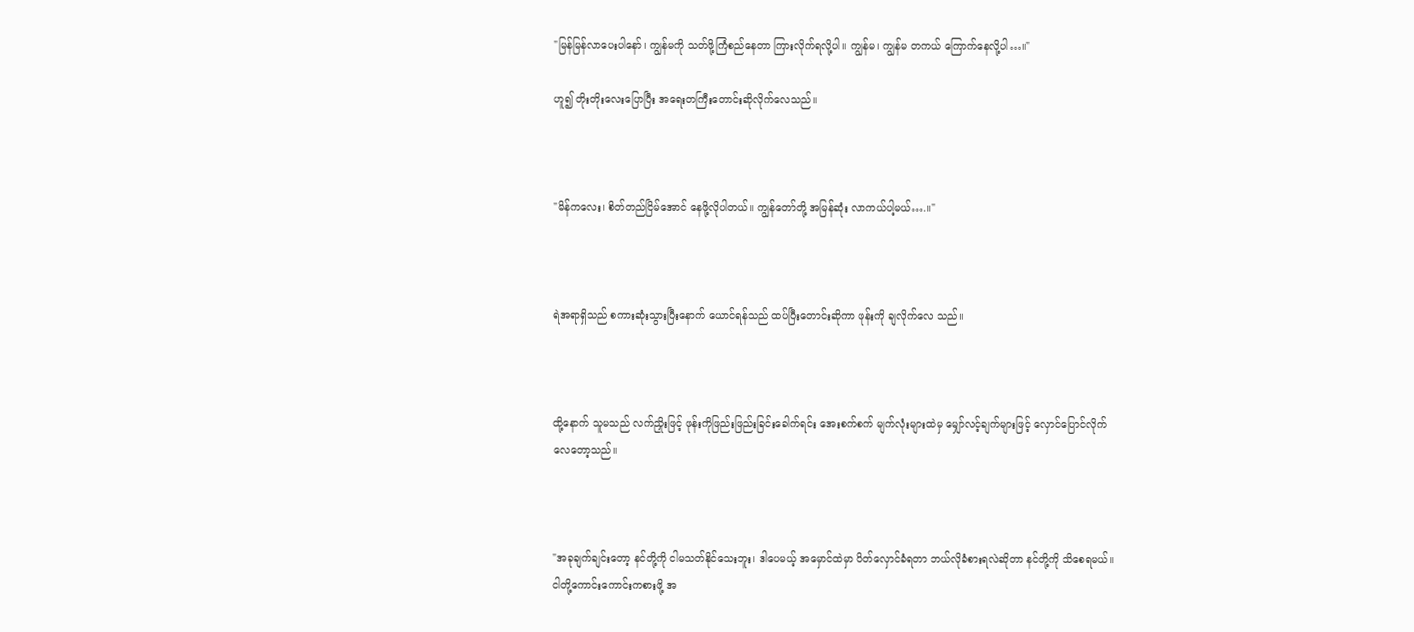"မြန်မြန်လာပေးပါနော်၊ ကျွန်မကို သတ်ဖို့ကြံစည်နေတာ ကြားလိုက်ရလို့ပါ။ ကျွန်မ၊ ကျွန်မ တကယ် ကြောက်နေလို့ပါ…။"

ဟူ၍ တိုးတိုးလေးပြောပြီး အရေးတကြီးတောင်းဆိုလိုက်လေသည်။



"မိန်ကလေး၊ စိတ်တည်ငြိမ်အောင် နေဖို့လိုပါတယ်။ ကျွန်တော်တို့ အမြန်ဆုံး လာကယ်ပါ့မယ်….။"



ရဲအရာရှိသည် စကားဆုံးသွားပြီးနောက် ယောင်ရန်သည် ထပ်ပြီးတောင်းဆိုကာ ဖုန်းကို ချလိုက်လေ သည်။



ထို့နောက် သူမသည် လက်ညှိုးဖြင့် ဖုန်းကိုဖြည်းဖြည်းခြင်းခေါက်ရင်း အေးစက်စက် မျက်လုံးများထဲမှ မျှော်လင့်ချက်များဖြင့် လှောင်ပြောင်လိုက်လေတော့သည်။



"အခုချက်ချင်းတော့ နင်တို့ကို ငါမသတ်နိုင်သေးဘူး၊ ဒါပေမယ့် အမှောင်ထဲမှာ ပိတ်လှောင်ခံရတာ ဘယ်လိုခံစားရလဲဆိုတာ နင်တို့ကို သိစေရမယ်။ ငါတို့ကောင်းကောင်းကစားဖို့ အ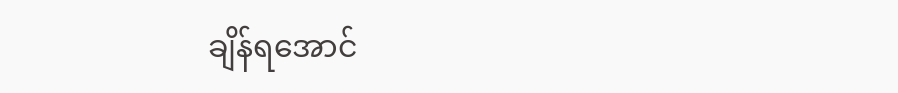ချိန်ရအောင်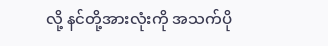လို့ နင်တို့အားလုံးကို အသက်ပို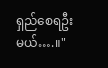ရှည်စေရဦးမယ်….။"